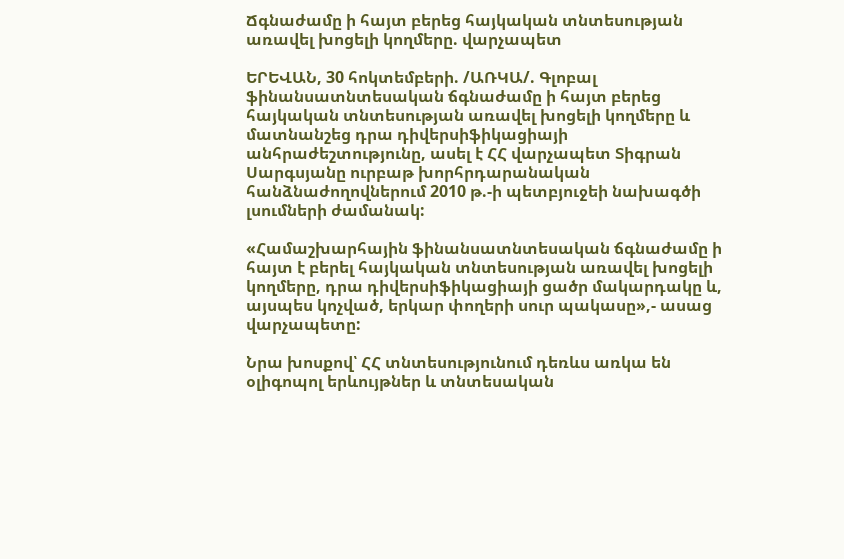Ճգնաժամը ի հայտ բերեց հայկական տնտեսության առավել խոցելի կողմերը. վարչապետ

ԵՐԵՎԱՆ, 30 հոկտեմբերի. /ԱՌԿԱ/. Գլոբալ ֆինանսատնտեսական ճգնաժամը ի հայտ բերեց հայկական տնտեսության առավել խոցելի կողմերը և մատնանշեց դրա դիվերսիֆիկացիայի անհրաժեշտությունը, ասել է ՀՀ վարչապետ Տիգրան Սարգսյանը ուրբաթ խորհրդարանական հանձնաժողովներում 2010 թ.-ի պետբյուջեի նախագծի լսումների ժամանակ:

«Համաշխարհային ֆինանսատնտեսական ճգնաժամը ի հայտ է բերել հայկական տնտեսության առավել խոցելի կողմերը, դրա դիվերսիֆիկացիայի ցածր մակարդակը և, այսպես կոչված, երկար փողերի սուր պակասը»,- ասաց վարչապետը:

Նրա խոսքով՝ ՀՀ տնտեսությունում դեռևս առկա են օլիգոպոլ երևույթներ և տնտեսական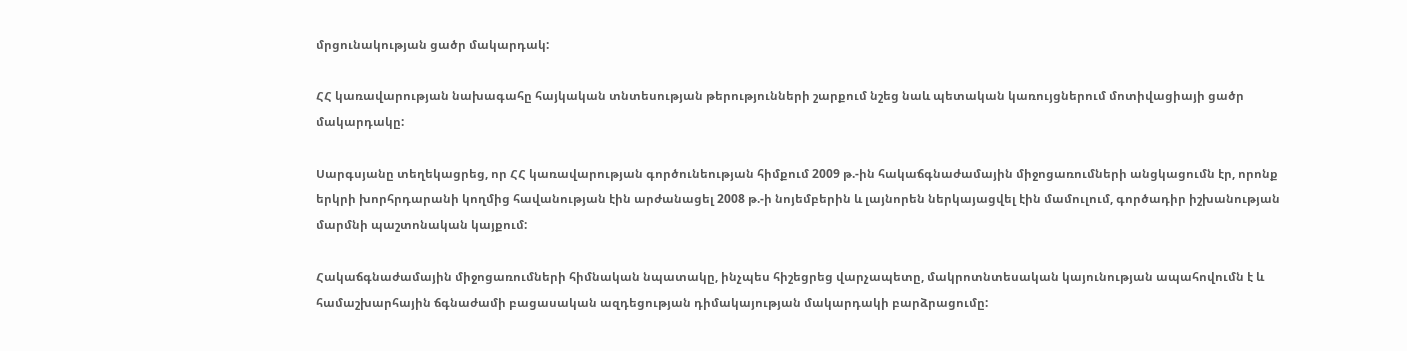մրցունակության ցածր մակարդակ:

ՀՀ կառավարության նախագահը հայկական տնտեսության թերությունների շարքում նշեց նաև պետական կառույցներում մոտիվացիայի ցածր մակարդակը:

Սարգսյանը տեղեկացրեց, որ ՀՀ կառավարության գործունեության հիմքում 2009 թ.-ին հակաճգնաժամային միջոցառումների անցկացումն էր, որոնք երկրի խորհրդարանի կողմից հավանության էին արժանացել 2008 թ.-ի նոյեմբերին և լայնորեն ներկայացվել էին մամուլում, գործադիր իշխանության մարմնի պաշտոնական կայքում:

Հակաճգնաժամային միջոցառումների հիմնական նպատակը, ինչպես հիշեցրեց վարչապետը, մակրոտնտեսական կայունության ապահովումն է և համաշխարհային ճգնաժամի բացասական ազդեցության դիմակայության մակարդակի բարձրացումը: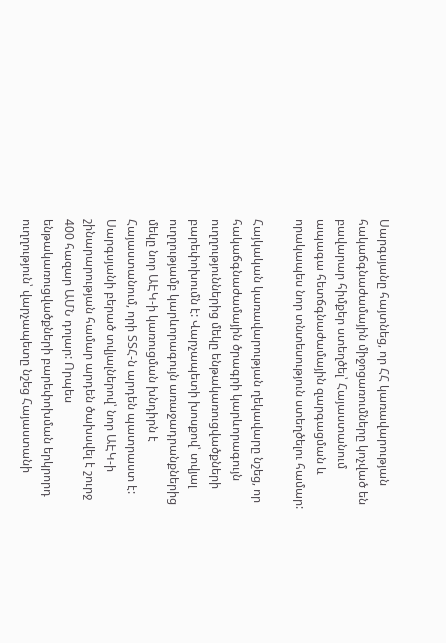Սարգսյանը հայտնեց, որ ՀՀ կառավարության հակաճգնաժամային միջոցառումները կոչված են բավարար հիմքեր ստեղծել՝ Հայաստանում ապագա հետճգնաժամային զարգացման և որակապես նոր տնտեսություն ստեղծելու համար:

Հայկական կառավարության ղեկավարը նշեց, որ հակաճգնաժամային ծրագրի կարևորագույն ուղղություններից մեկը ենթակառուցվածքների բարեփոխումն է: Վարչապետի խոսքով՝ տվյալ ուղղությամբ կարևորագույն առաջադրանքներից մեկը նոր ԱԷԿ-ի կառուցման խնդիրն է Հայաստանում, որի ՏՏՀ-ն արդեն պատրաստ է: Սարգսյանի բերած տվյալներով՝ նոր ԱԷԿ-ի շինարարության համար արդեն ծախսվել է շուրջ 400 հազար ԱՄՆ դոլար: Որպես ենթակառուցվածքների բարեփոխման երկրորդ ուղղություն՝ վարչապետը նշեց Հայաստանի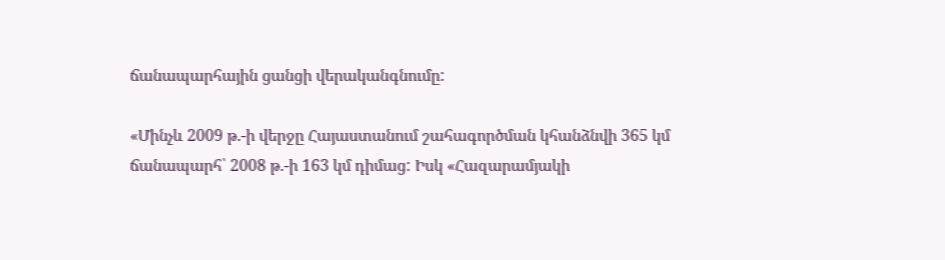ճանապարհային ցանցի վերականգնումը:

«Մինչև 2009 թ.-ի վերջը Հայաստանում շահագործման կհանձնվի 365 կմ ճանապարհ՝ 2008 թ.-ի 163 կմ դիմաց: Իսկ «Հազարամյակի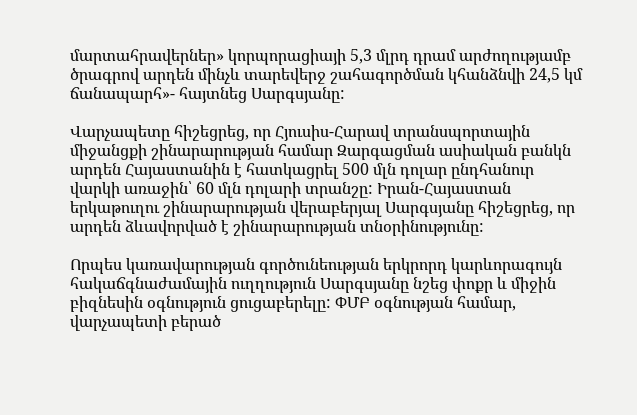մարտահրավերներ» կորպորացիայի 5,3 մլրդ դրամ արժողությամբ ծրագրով արդեն մինչև տարեվերջ շահագործման կհանձնվի 24,5 կմ ճանապարհ»- հայտնեց Սարգսյանը:

Վարչապետը հիշեցրեց, որ Հյուսիս-Հարավ տրանսպորտային միջանցքի շինարարության համար Զարգացման ասիական բանկն արդեն Հայաստանին է հատկացրել 500 մլն դոլար ընդհանուր վարկի առաջին՝ 60 մլն դոլարի տրանշը: Իրան-Հայաստան երկաթուղու շինարարության վերաբերյալ Սարգսյանը հիշեցրեց, որ արդեն ձևավորված է շինարարության տնօրինությունը:

Որպես կառավարության գործունեության երկրորդ կարևորագույն հակաճգնաժամային ուղղություն Սարգսյանը նշեց փոքր և միջին բիզնեսին օգնություն ցուցաբերելը: ՓՄԲ օգնության համար, վարչապետի բերած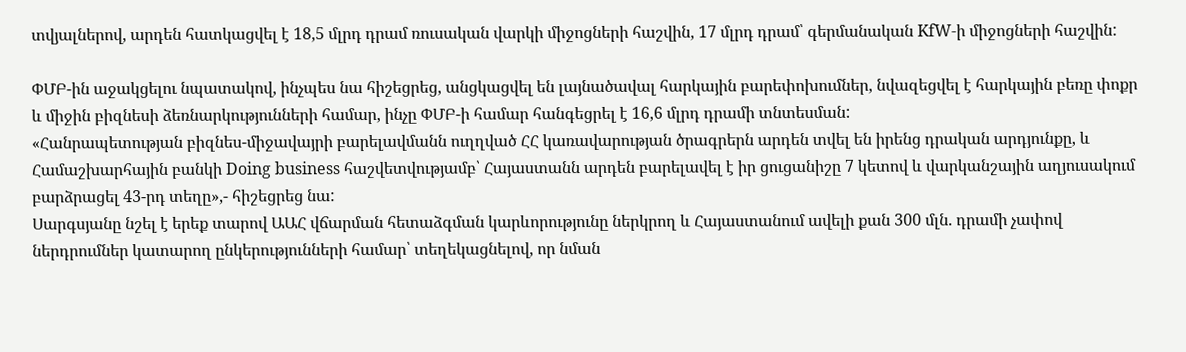տվյալներով, արդեն հատկացվել է 18,5 մլրդ դրամ ռուսական վարկի միջոցների հաշվին, 17 մլրդ դրամ՝ գերմանական KfW-ի միջոցների հաշվին:

ՓՄԲ-ին աջակցելու նպատակով, ինչպես նա հիշեցրեց, անցկացվել են լայնածավալ հարկային բարեփոխումներ, նվազեցվել է հարկային բեռը փոքր և միջին բիզնեսի ձեռնարկությունների համար, ինչը ՓՄԲ-ի համար հանգեցրել է 16,6 մլրդ դրամի տնտեսման:
«Հանրապետության բիզնես-միջավայրի բարելավմանն ուղղված ՀՀ կառավարության ծրագրերն արդեն տվել են իրենց դրական արդյունքը, և Համաշխարհային բանկի Doing business հաշվետվությամբ՝ Հայաստանն արդեն բարելավել է իր ցուցանիշը 7 կետով և վարկանշային աղյուսակում բարձրացել 43-րդ տեղը»,- հիշեցրեց նա:
Սարգսյանը նշել է երեք տարով ԱԱՀ վճարման հետաձգման կարևորությունը ներկրող և Հայաստանում ավելի քան 300 մլն. դրամի չափով ներդրումներ կատարող ընկերությունների համար՝ տեղեկացնելով, որ նման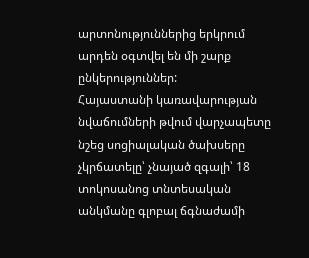արտոնություններից երկրում արդեն օգտվել են մի շարք ընկերություններ:
Հայաստանի կառավարության նվաճումների թվում վարչապետը նշեց սոցիալական ծախսերը չկրճատելը՝ չնայած զգալի՝ 18 տոկոսանոց տնտեսական անկմանը գլոբալ ճգնաժամի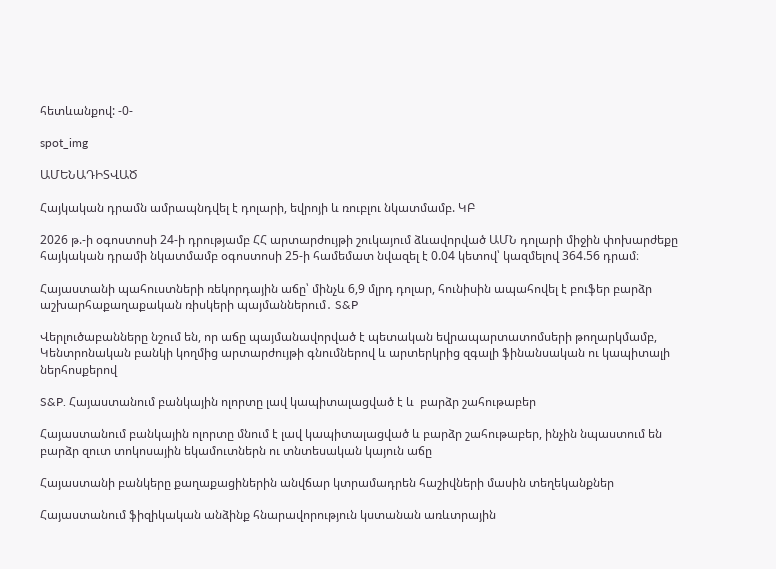հետևանքով: -0-

spot_img

ԱՄԵՆԱԴԻՏՎԱԾ

Հայկական դրամն ամրապնդվել է դոլարի, եվրոյի և ռուբլու նկատմամբ. ԿԲ

2026 թ.-ի օգոստոսի 24-ի դրությամբ ՀՀ արտարժույթի շուկայում ձևավորված ԱՄՆ դոլարի միջին փոխարժեքը հայկական դրամի նկատմամբ օգոստոսի 25-ի համեմատ նվազել է 0.04 կետով՝ կազմելով 364.56 դրամ։

Հայաստանի պահուստների ռեկորդային աճը՝ մինչև 6,9 մլրդ դոլար, հունիսին ապահովել է բուֆեր բարձր աշխարհաքաղաքական ռիսկերի պայմաններում․ S&P

Վերլուծաբանները նշում են, որ աճը պայմանավորված է պետական եվրապարտատոմսերի թողարկմամբ, Կենտրոնական բանկի կողմից արտարժույթի գնումներով և արտերկրից զգալի ֆինանսական ու կապիտալի ներհոսքերով

S&P. Հայաստանում բանկային ոլորտը լավ կապիտալացված է և  բարձր շահութաբեր

Հայաստանում բանկային ոլորտը մնում է լավ կապիտալացված և բարձր շահութաբեր, ինչին նպաստում են բարձր զուտ տոկոսային եկամուտներն ու տնտեսական կայուն աճը

Հայաստանի բանկերը քաղաքացիներին անվճար կտրամադրեն հաշիվների մասին տեղեկանքներ

Հայաստանում ֆիզիկական անձինք հնարավորություն կստանան առևտրային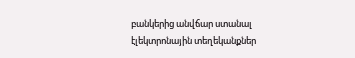բանկերից անվճար ստանալ էլեկտրոնային տեղեկանքներ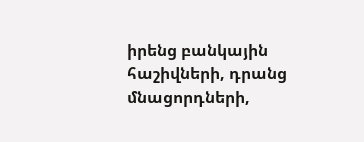իրենց բանկային հաշիվների, դրանց մնացորդների,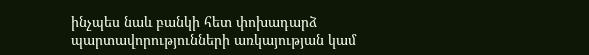ինչպես նաև բանկի հետ փոխադարձ պարտավորությունների առկայության կամ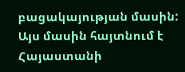բացակայության մասին: Այս մասին հայտնում է Հայաստանի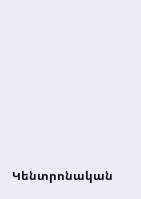Կենտրոնական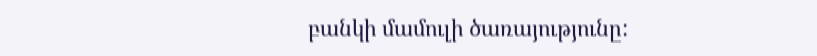բանկի մամուլի ծառայությունը: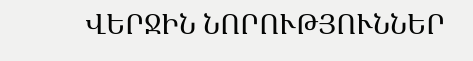ՎԵՐՋԻՆ ՆՈՐՈՒԹՅՈՒՆՆԵՐ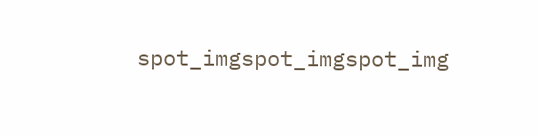spot_imgspot_imgspot_img